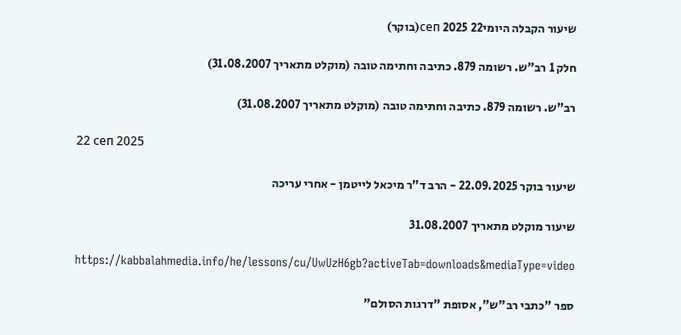שיעור הקבלה היומי22 сеп 2025(בוקר)

חלק 1 רב"ש. רשומה 879. כתיבה וחתימה טובה (מוקלט מתאריך 31.08.2007)

רב"ש. רשומה 879. כתיבה וחתימה טובה (מוקלט מתאריך 31.08.2007)

22 сеп 2025

שיעור בוקר 22.09.2025 - הרב ד"ר מיכאל לייטמן - אחרי עריכה

שיעור מוקלט מתאריך 31.08.2007

https://kabbalahmedia.info/he/lessons/cu/UwUzH6gb?activeTab=downloads&mediaType=video

ספר "כתבי רב"ש", אסופת "דרגות הסולם"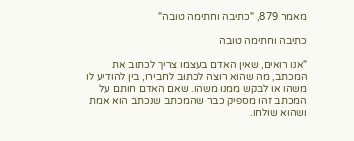מאמר 879, "כתיבה וחתימה טובה"

כתיבה וחתימה טובה

"אנו רואים, שאין האדם בעצמו צריך לכתוב את המכתב, מה שהוא רוצה לכתוב לחבירו, בין להודיע לו משהו או לבקש ממנו משהו. שאם האדם חותם על המכתב זהו מספיק כבר שהמכתב שנכתב הוא אמת ושהוא שולחו.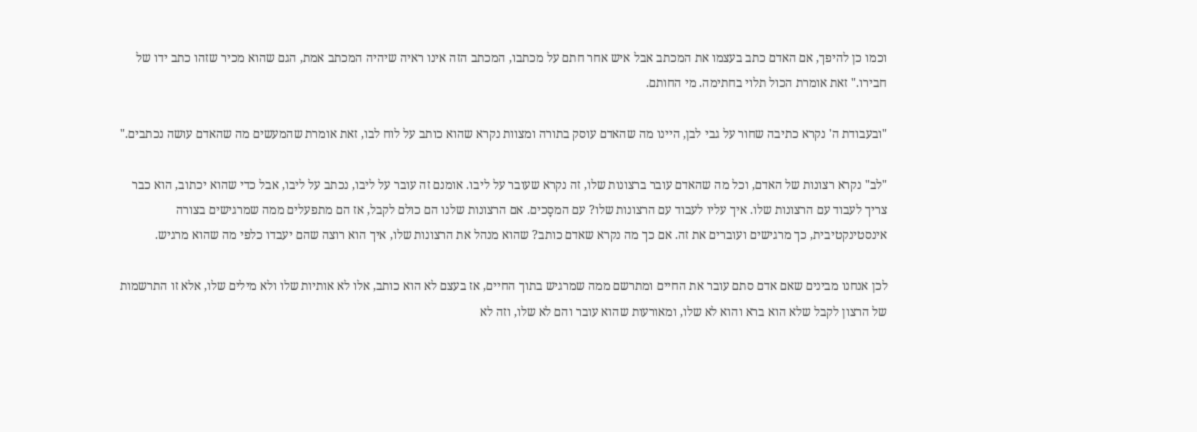וכמו כן להיפך, אם האדם כתב בעצמו את המכתב אבל איש אחר חתם על מכתבו, המכתב הזה אינו ראיה שיהיה המכתב אמת, הגם שהוא מכיר שזהו כתב ידו של חבירו." זאת אומרת הכול תלוי בחתימה. מי החותם.

"ובעבודת ה' נקרא כתיבה שחור על גבי לבן, היינו מה שהאדם עוסק בתורה ומצוות נקרא שהוא כותב על לוח לבו, זאת אומרת שהמעשים מה שהאדם עושה נכתבים."

"לב" נקרא רצונות של האדם, וכל מה שהאדם עובר ברצונות שלו, זה נקרא שעובר על ליבו. אומנם זה עובר על ליבו, נכתב על ליבו, אבל כדי שהוא יכתוב, הוא כבר צריך לעבוד עם הרצונות שלו. איך עליו לעבוד עם הרצונות שלו? עם המסָכים. אם הרצונות שלנו הם כולם לקבל, אז הם מתפעלים ממה שמרגישים בצורה אינסטינקטיבית, כך מרגישים ועוברים את זה. אם כך מה נקרא שאדם כותב? שהוא מנהל את הרצונות שלו, איך הוא רוצה שהם יעבדו כלפי מה שהוא מרגיש.

לכן אנחנו מבינים שאם אדם סתם עובר את החיים ומתרשם ממה שמרגיש בתוך החיים, אז בעצם לא הוא כותב, אלו לא אותיות שלו ולא מילים שלו, אלא זו התרשמות של הרצון לקבל שלא הוא ברא והוא לא שלו, ומאורעות שהוא עובר והם לא שלו, וזה לא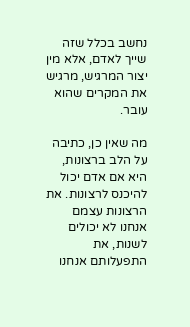נחשב בכלל שזה שייך לאדם, אלא מין יצור המרגיש, מרגיש את המקרים שהוא עובר.

מה שאין כן, כתיבה על הלב ברצונות, היא אם אדם יכול להיכנס לרצונות. את הרצונות עצמם אנחנו לא יכולים לשנות, את התפעלותם אנחנו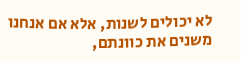לא יכולים לשנות, אלא אם אנחנו משנים את כוונתם,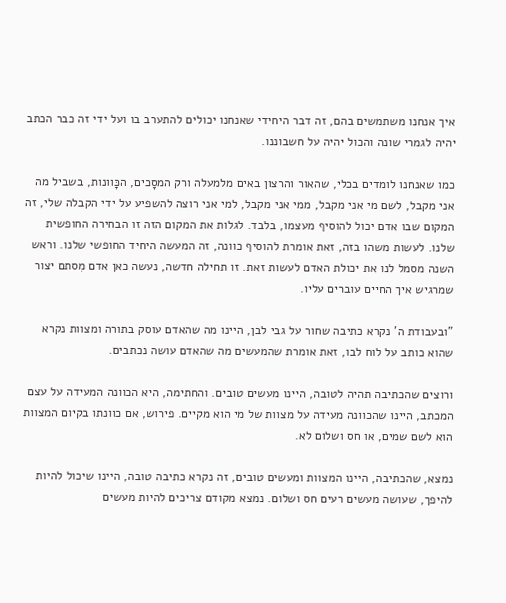איך אנחנו משתמשים בהם, זה דבר היחידי שאנחנו יכולים להתערב בו ועל ידי זה כבר הכתב יהיה לגמרי שונה והכול יהיה על חשבוננו.

כמו שאנחנו לומדים בכלי, שהאור והרצון באים מלמעלה ורק המסָכים, הכָּוונות, בשביל מה אני מקבל, לשם מי אני מקבל, ממי אני מקבל, למי אני רוצה להשפיע על ידי הקבלה שלי, זה המקום שבו אדם יכול להוסיף מעצמו, בלבד. לגלות את המקום הזה זו הבחירה החופשית שלנו. לעשות משהו בזה, זאת אומרת להוסיף כוונה, זה המעשה היחיד החופשי שלנו. וראש השנה מסמל לנו את יכולת האדם לעשות זאת. זו תחילה חדשה, נעשה כאן אדם מִסתם יצור שמרגיש איך החיים עוברים עליו.

"ובעבודת ה' נקרא כתיבה שחור על גבי לבן, היינו מה שהאדם עוסק בתורה ומצוות נקרא שהוא כותב על לוח לבו, זאת אומרת שהמעשים מה שהאדם עושה נכתבים.

ורוצים שהכתיבה תהיה לטובה, היינו מעשים טובים. והחתימה, היא הכוונה המעידה על עצם המכתב, היינו שהכוונה מעידה על מצוות של מי הוא מקיים. פירוש, אם כוונתו בקיום המצוות הוא לשם שמים, או חס ושלום לא.

נמצא, שהכתיבה, היינו המצוות ומעשים טובים, זה נקרא כתיבה טובה, היינו שיכול להיות להיפך, שעושה מעשים רעים חס ושלום. נמצא מקודם צריכים להיות מעשים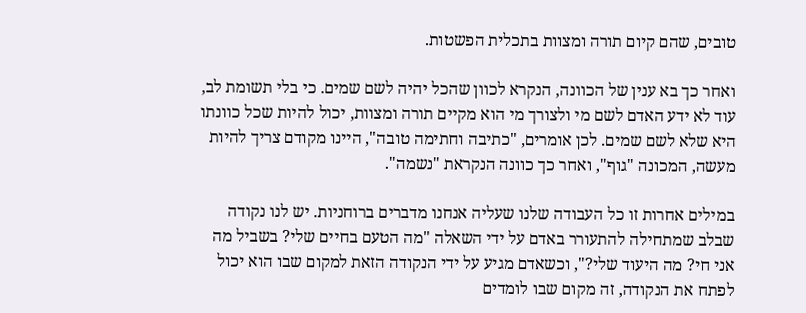טובים, שהם קיום תורה ומצוות בתכלית הפשטות.

ואחר כך בא ענין של הכוונה, הנקרא לכוון שהכל יהיה לשם שמים. כי בלי תשומת לב, עוד לא ידע האדם לשם מי ולצורך מי הוא מקיים תורה ומצוות, יכול להיות שכל כוונתו היא שלא לשם שמים. לכן אומרים, "כתיבה וחתימה טובה", היינו מקודם צריך להיות מעשה, המכונה "גוף", ואחר כך כוונה הנקראת "נשמה".

במילים אחרות זו כל העבודה שלנו שעליה אנחנו מדברים ברוחניות. יש לנו נקודה שבלב שמתחילה להתעורר באדם על ידי השאלה "מה הטעם בחיים שלי? בשביל מה אני חי? מה היעוד שלי?", וכשאדם מגיע על ידי הנקודה הזאת למקום שבו הוא יכול לפתח את הנקודה, זה מקום שבו לומדים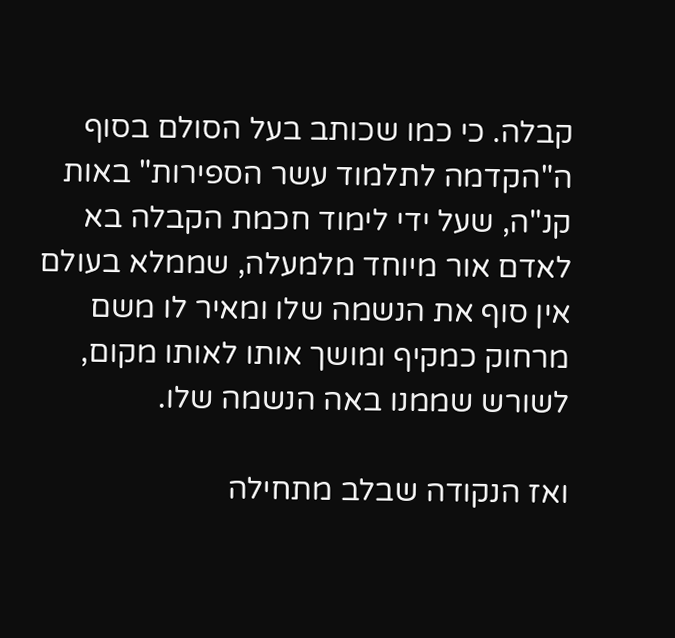קבלה. כי כמו שכותב בעל הסולם בסוף ה"הקדמה לתלמוד עשר הספירות" באות קנ"ה, שעל ידי לימוד חכמת הקבלה בא לאדם אור מיוחד מלמעלה, שממלא בעולם אין סוף את הנשמה שלו ומאיר לו משם מרחוק כמקיף ומושך אותו לאותו מקום, לשורש שממנו באה הנשמה שלו.

ואז הנקודה שבלב מתחילה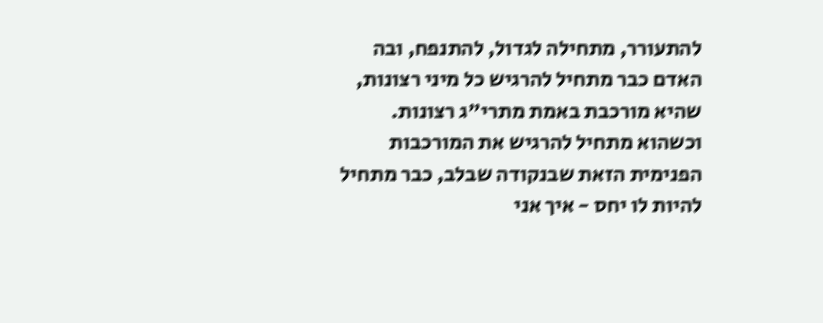להתעורר, מתחילה לגדול, להתנפח, ובה האדם כבר מתחיל להרגיש כל מיני רצונות, שהיא מורכבת באמת מתרי"ג רצונות. וכשהוא מתחיל להרגיש את המורכבות הפנימית הזאת שבנקודה שבלב, כבר מתחיל להיות לו יחס - איך אני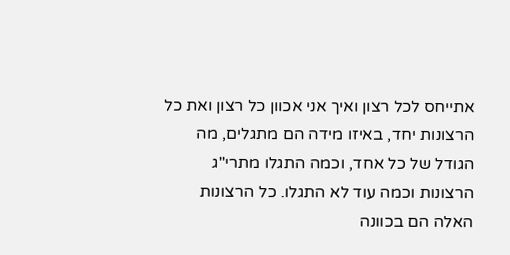אתייחס לכל רצון ואיך אני אכוון כל רצון ואת כל הרצונות יחד, באיזו מידה הם מתגלים, מה הגודל של כל אחד, וכמה התגלו מתרי"ג הרצונות וכמה עוד לא התגלו. כל הרצונות האלה הם בכוונה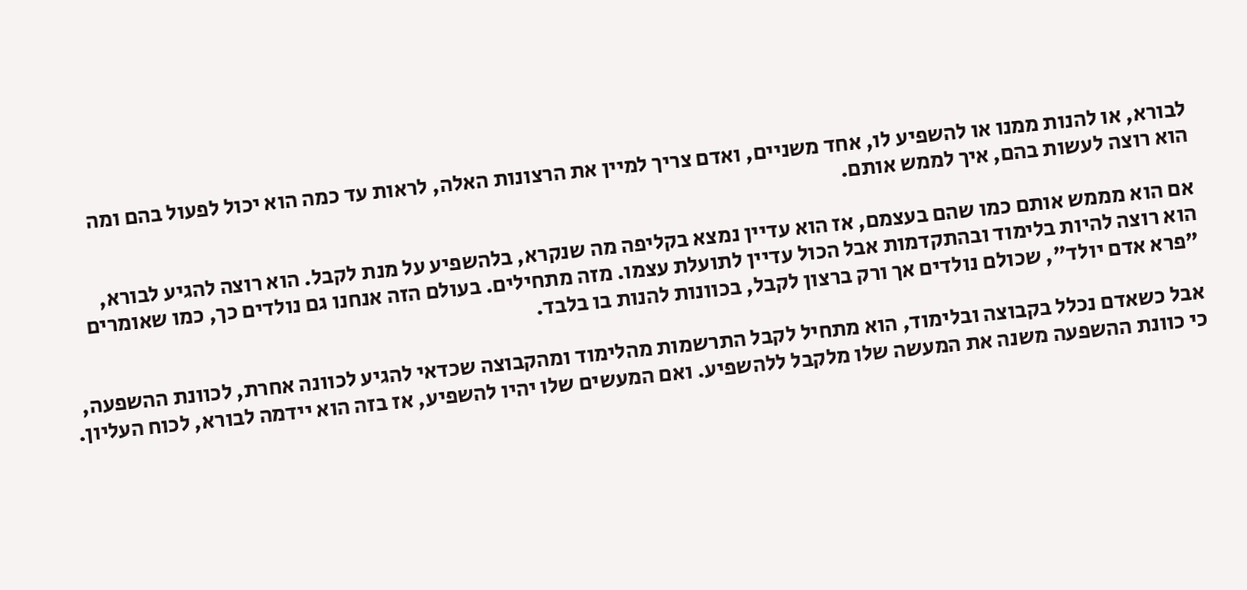לבורא, או להנות ממנו או להשפיע לו, אחד משניים, ואדם צריך למיין את הרצונות האלה, לראות עד כמה הוא יכול לפעול בהם ומה הוא רוצה לעשות בהם, איך לממש אותם.

אם הוא מממש אותם כמו שהם בעצמם, אז הוא עדיין נמצא בקליפה מה שנקרא, בלהשפיע על מנת לקבל. הוא רוצה להגיע לבורא, הוא רוצה להיות בלימוד ובהתקדמות אבל הכול עדיין לתועלת עצמו. מזה מתחילים. בעולם הזה אנחנו גם נולדים כך, כמו שאומרים "פרא אדם יולד", שכולם נולדים אך ורק ברצון לקבל, בכוונות להנות בו בלבד.

אבל כשאדם נכלל בקבוצה ובלימוד, הוא מתחיל לקבל התרשמות מהלימוד ומהקבוצה שכדאי להגיע לכוונה אחרת, לכוונת ההשפעה, כי כוונת ההשפעה משנה את המעשה שלו מלקבל ללהשפיע. ואם המעשים שלו יהיו להשפיע, אז בזה הוא יידמה לבורא, לכוח העליון.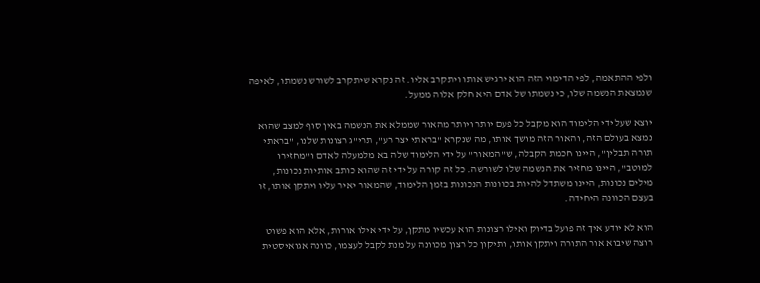ולפי ההתאמה, לפי הדימוי הזה הוא ירגיש אותו ויתקרב אליו. זה נקרא שיתקרב לשורש נשמתו, לאיפה שנמצאת הנשמה שלו, כי נשמתו של אדם היא חלק אלוה ממעל.

יוצא שעל ידי הלימוד הוא מקבל כל פעם יותר ויותר מהאור שממלא את הנשמה באין סוף למצב שהוא נמצא בעולם הזה, והאור הזה מושך אותו, מה שנקרא "בראתי יצר רע", תרי"ג רצונות שלנו, "בראתי תורה תבלין", היינו חכמת הקבלה, ש"המאור" על ידי הלימוד שלה בא מלמעלה לאדם ו"מחזירו למוטב", היינו מחזיר את הנשמה שלו לשורשה. כל זה קורה על ידי זה שהוא כותב אותיות נכונות, מילים נכונות, היינו משתדל להיות בכוונות הנכונות בזמן הלימוד, שהמאור יאיר עליו ויתקן אותו, זו בעצם הכוונה היחידה.

הוא לא יודע איך זה פועל בדיוק ואילו רצונות הוא עכשיו מתקן, על ידי אילו אורות, אלא הוא פשוט רוצה שיבוא אור התורה ויתקן אותו, ותיקון כל רצון מכוונה על מנת לקבל לעצמו, כוונה אגואיסטית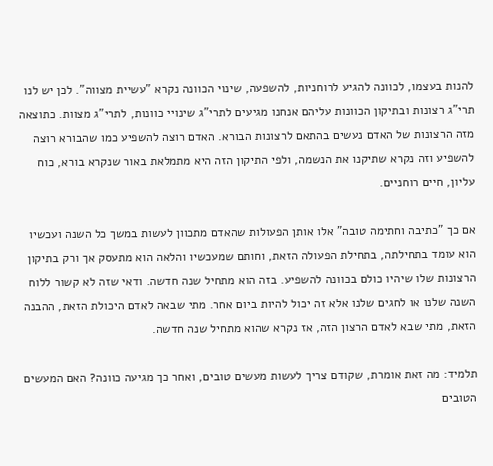להנות בעצמו, לכוונה להגיע לרוחניות, להשפעה, שינוי הכוונה נקרא "עשיית מצווה". לכן יש לנו תרי"ג רצונות ובתיקון הכוונות עליהם אנחנו מגיעים לתרי"ג שינויי כוונות, לתרי"ג מצוות. כתוצאה מזה הרצונות של האדם נעשים בהתאם לרצונות הבורא. האדם רוצה להשפיע כמו שהבורא רוצה להשפיע וזה נקרא שתיקנו את הנשמה, ולפי התיקון הזה היא מתמלאת באור שנקרא בורא, כוח עליון, חיים רוחניים.

אם כך "כתיבה וחתימה טובה" אלו אותן הפעולות שהאדם מתכוון לעשות במשך כל השנה ועכשיו הוא עומד בתחילתה, בתחילת הפעולה הזאת, וחותם שמעכשיו והלאה הוא מתעסק אך ורק בתיקון הרצונות שלו שיהיו כולם בכוונה להשפיע. בזה הוא מתחיל שנה חדשה. ודאי שזה לא קשור ללוח השנה שלנו או לחגים שלנו אלא זה יכול להיות ביום אחר. מתי שבאה לאדם היכולת הזאת, ההבנה הזאת, מתי שבא לאדם הרצון הזה, אז נקרא שהוא מתחיל שנה חדשה.

תלמיד: מה זאת אומרת, שקודם צריך לעשות מעשים טובים, ואחר כך מגיעה כוונה? האם המעשים הטובים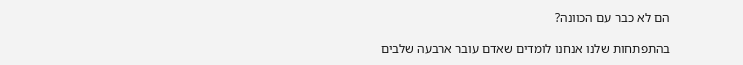הם לא כבר עם הכוונה?

בהתפתחות שלנו אנחנו לומדים שאדם עובר ארבעה שלבים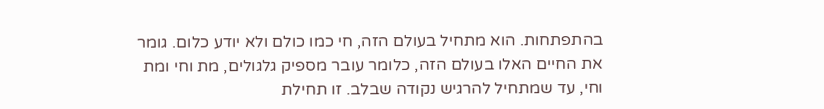בהתפתחות. הוא מתחיל בעולם הזה, חי כמו כולם ולא יודע כלום. גומר את החיים האלו בעולם הזה, כלומר עובר מספיק גלגולים, מת וחי ומת וחי, עד שמתחיל להרגיש נקודה שבלב. זו תחילת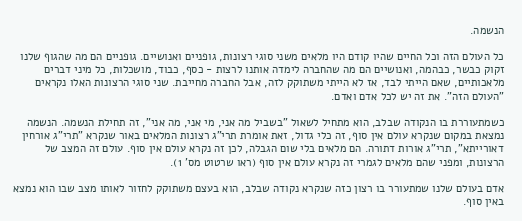הנשמה.

כל העולם הזה וכל החיים שהיו קודם היו מלאים משני סוגי רצונות, גופניים ואנושיים. גופניים הם מה שהגוף שלנו זקוק כבשר, כבהמה, ואנושיים הם מה שהחברה לימדה אותנו לרצות - כסף, כבוד, מושכלות, כל מיני דברים מלאכותיים, שאם הייתי לבד, אז לא הייתי משתוקק לזה, אבל החברה מחייבת. שני סוגי הרצונות האלו נקראים "העולם הזה". את זה יש לכל אדם ואדם.

כשמתעוררת בו הנקודה שבלב, הוא מתחיל לשאול "בשביל מה אני, מי אני, מה אני", זה תחילת הנשמה. הנשמה נמצאת במקום שנקרא עולם אין סוף, זה כלי גדול, זאת אומרת תרי"ג רצונות המלאים באור שנקרא "תרי"ג אורחין דאורייתא", תרי"ג אורות דתורה. הם מלאים בלי שום הגבלה, לכן זה נקרא עולם אין סוף. עולם זה המצב של הרצונות, ומפני שהם מלאים לגמרי זה נקרא עולם אין סוף (ראו שרטוט מס' 1).

אדם בעולם שלנו שמתעורר בו רצון כזה שנקרא נקודה שבלב, הוא בעצם משתוקק לחזור לאותו מצב שבו הוא נמצא באין סוף.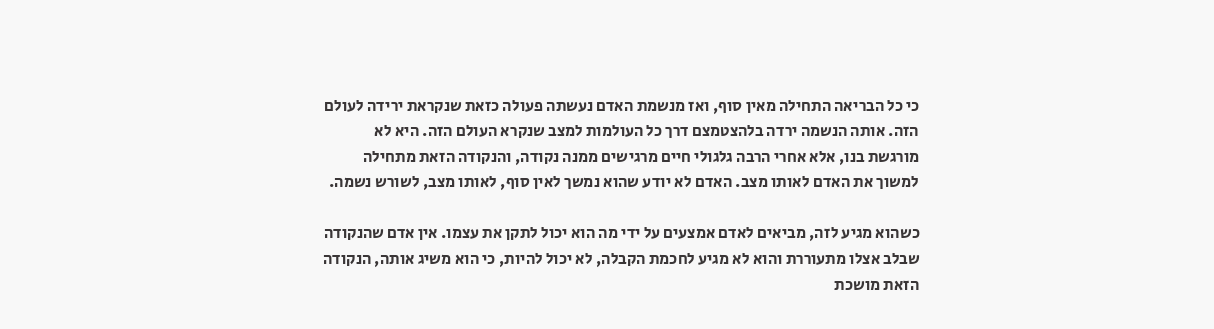כי כל הבריאה התחילה מאין סוף, ואז מנשמת האדם נעשתה פעולה כזאת שנקראת ירידה לעולם הזה. אותה הנשמה ירדה בלהצטמצם דרך כל העולמות למצב שנקרא העולם הזה. היא לא מורגשת בנו, אלא אחרי הרבה גלגולי חיים מרגישים ממנה נקודה, והנקודה הזאת מתחילה למשוך את האדם לאותו מצב. האדם לא יודע שהוא נמשך לאין סוף, לאותו מצב, לשורש נשמה.

כשהוא מגיע לזה, מביאים לאדם אמצעים על ידי מה הוא יכול לתקן את עצמו. אין אדם שהנקודה שבלב אצלו מתעוררת והוא לא מגיע לחכמת הקבלה, לא יכול להיות, כי הוא משיג אותה, הנקודה הזאת מושכת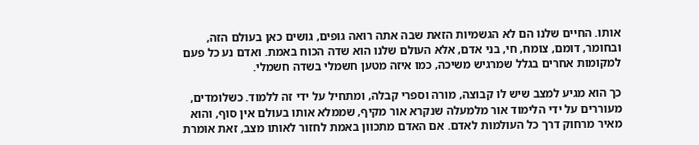אותו. החיים שלנו הם לא הגשמיות הזאת שבה אתה רואה גופים, גושים כאן בעולם הזה, ובחומר, דומם, צומח, חי, בני אדם, אלא העולם שלנו הוא שדה הכוח באמת. ואדם נע כל פעם למקומות אחרים בגלל שמרגיש משיכה, כמו איזה מטען חשמלי בשדה חשמלי.

כך הוא מגיע למצב שיש לו קבוצה, מורה וספרי קבלה, ומתחיל על ידי זה ללמוד. כשלומדים, מעוררים על ידי הלימוד אור מלמעלה שנקרא אור מקיף, שממלא אותו בעולם אין סוף, והוא מאיר מרחוק דרך כל העולמות לאדם. אם האדם מתכוון באמת לחזור לאותו מצב, זאת אומרת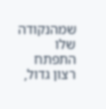שמהנקודה שלו התפתח רצון גדול,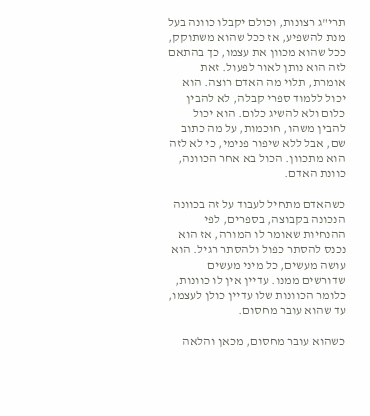תרי"ג רצונות, וכולם יקבלו כוונה בעל מנת להשפיע, אז ככל שהוא משתוקק, ככל שהוא מכוון את עצמו, כך בהתאם לזה הוא נותן לאור לפעול. זאת אומרת, תלוי מה האדם רוצה. הוא יכול ללמוד ספרי קבלה, לא להבין כלום ולא להשיג כלום. הוא יכול להבין משהו, חוכמות, על מה כתוב שם, אבל ללא שיפור פנימי, כי לא לזה הוא מתכוון. הכול בא אחר הכוונה, כוונת האדם.

כשהאדם מתחיל לעבוד על זה בכוונה הנכונה בקבוצה, בספרים, לפי ההנחיות שאומר לו המורה, אז הוא נכנס להסתר כפול ולהסתר רגיל. הוא עושה מעשים, כל מיני מעשים שדורשים ממנו. עדיין אין לו כוונות, כלומר הכוונות שלו עדיין כולן לעצמו, עד שהוא עובר מחסום.

כשהוא עובר מחסום, מכאן והלאה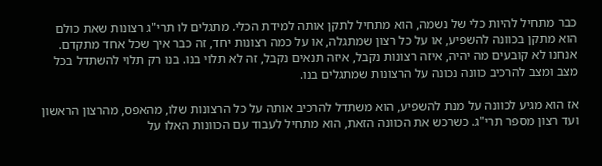כבר מתחיל להיות כלי של נשמה, הוא מתחיל לתקן אותה למידת הכלי. מתגלים לו תרי"ג רצונות שאת כולם הוא מתקן בכוונה להשפיע, או על כל רצון שמתגלה, או על כמה רצונות יחד, זה כבר איך שכל אחד מתקדם. אנחנו לא קובעים מה יהיה, איזה רצונות נקבל, איזה תנאים נקבל, זה לא תלוי בנו. בנו רק תלוי להשתדל בכל מצב ומצב להרכיב כוונה נכונה על הרצונות שמתגלים בנו.

אז הוא מגיע לכוונה על מנת להשפיע, הוא משתדל להרכיב אותה על כל הרצונות שלו, מהאפס, מהרצון הראשון ועד רצון מספר תרי"ג. כשרכש את הכוונה הזאת, הוא מתחיל לעבוד עם הכוונות האלו על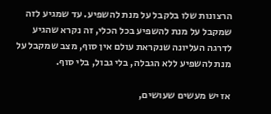הרצונות שלו בלקבל על מנת להשפיע. עד שמגיע לזה שמקבל על מנת להשפיע בכל הכלי, זה נקרא שהגיע לדרגה העליונה שנקראת עולם אין סוף, מצב שמקבל על מנת להשפיע ללא הגבלה, בלי גבול, בלי סוף.

אז יש מעשים שעושים,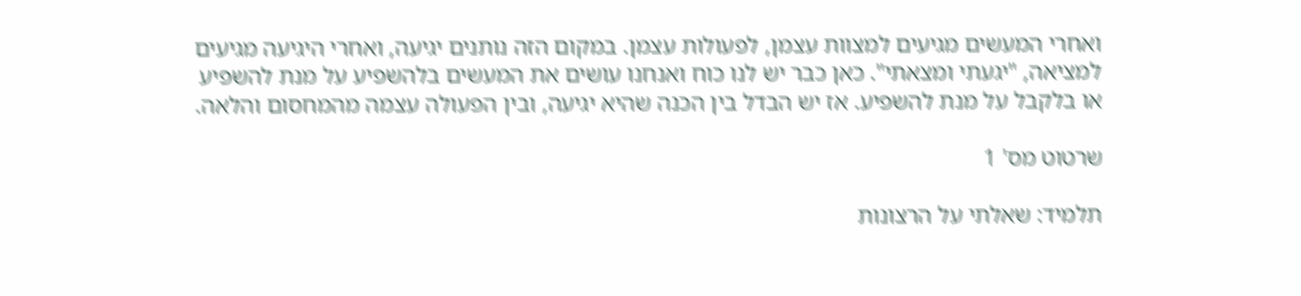ואחרי המעשים מגיעים למצוות עצמן, לפעולות עצמן. במקום הזה נותנים יגיעה, ואחרי היגיעה מגיעים למציאה, "יגעתי ומצאתי". כאן כבר יש לנו כוח ואנחנו עושים את המעשים בלהשפיע על מנת להשפיע או בלקבל על מנת להשפיע. אז יש הבדל בין הכנה שהיא יגיעה, ובין הפעולה עצמה מהמחסום והלאה.

שרטוט מס' 1

תלמיד: שאלתי על הרצונות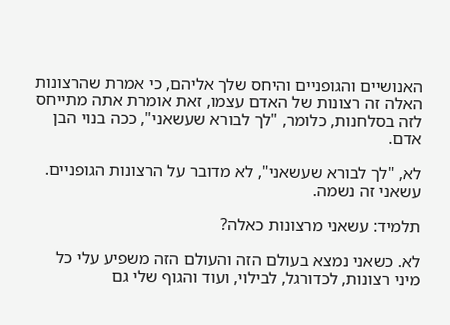האנושיים והגופניים והיחס שלך אליהם, כי אמרת שהרצונות האלה זה רצונות של האדם עצמו, זאת אומרת אתה מתייחס לזה בסלחנות, כלומר, "לך לבורא שעשאני", ככה בנוי הבן אדם.

לא, "לך לבורא שעשאני", לא מדובר על הרצונות הגופניים. עשאני זה נשמה.

תלמיד: עשאני מרצונות כאלה?

לא. כשאני נמצא בעולם הזה והעולם הזה משפיע עלי כל מיני רצונות, לכדורגל, לבילוי, ועוד והגוף שלי גם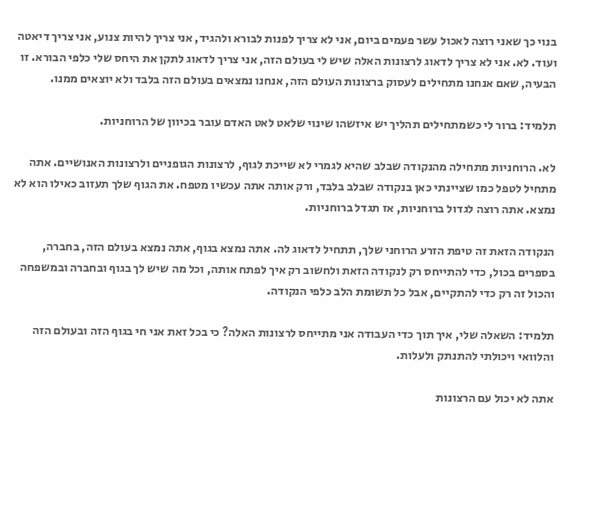בנוי כך שאני רוצה לאכול עשר פעמים ביום, אני לא צריך לפנות לבורא ולהגיד, אני צריך להיות צנוע, אני צריך דיאטה ועוד. לא. אני לא צריך לדאוג לרצונות האלה שיש לי בעולם הזה, אני צריך לדאוג לתקן את היחס שלי כלפי הבורא. זו הבעיה, שאם אנחנו מתחילים לעסוק ברצונות העולם הזה, אנחנו נמצאים בעולם הזה בלבד ולא יוצאים ממנו.

תלמיד: ברור לי כשמתחילים תהליך יש איזשהו שינוי שלאט לאט האדם עובר בכיוון של הרוחניות.

לא. הרוחניות מתחילה מהנקודה שבלב שהיא לגמרי לא שייכת לגוף, לרצונות הגופניים ולרצונות האנושיים. אתה מתחיל לטפל כמו שציינתי כאן בנקודה שבלב בלבד, ורק אותה אתה עכשיו מטפח. את הגוף שלך תעזוב כאילו הוא לא נמצא. אתה רוצה לגדול ברוחניות, אז תגדל ברוחניות.

הנקודה הזאת זה טיפת הזרע הרוחני שלך, תתחיל לדאוג לה. אתה נמצא בגוף, אתה נמצא בעולם הזה, בחברה, בספרים בכול, כדי להתייחס רק לנקודה הזאת ולחשוב רק איך לפתח אותה, וכל מה שיש לך בגוף ובחברה ובמשפחה והכול זה רק כדי להתקיים, אבל כל תשומת הלב כלפי הנקודה.

תלמיד: השאלה שלי, איך תוך כדי העבודה אני מתייחס לרצונות האלה? כי בכל זאת אני חי בגוף הזה ובעולם הזה והלוואי ויכולתי להתנתק ולעלות.

אתה לא יכול עם הרצונות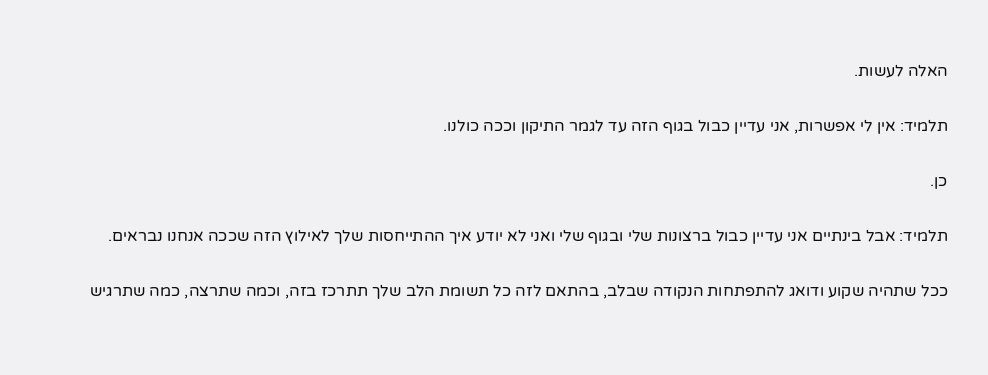האלה לעשות.

תלמיד: אין לי אפשרות, אני עדיין כבול בגוף הזה עד לגמר התיקון וככה כולנו.

כן.

תלמיד: אבל בינתיים אני עדיין כבול ברצונות שלי ובגוף שלי ואני לא יודע איך ההתייחסות שלך לאילוץ הזה שככה אנחנו נבראים.

ככל שתהיה שקוע ודואג להתפתחות הנקודה שבלב, בהתאם לזה כל תשומת הלב שלך תתרכז בזה, וכמה שתרצה, כמה שתרגיש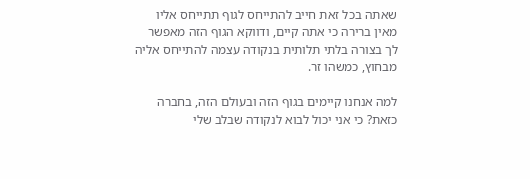שאתה בכל זאת חייב להתייחס לגוף תתייחס אליו מאין ברירה כי אתה קיים, ודווקא הגוף הזה מאפשר לך בצורה בלתי תלותית בנקודה עצמה להתייחס אליה מבחוץ, כמשהו זר.

למה אנחנו קיימים בגוף הזה ובעולם הזה, בחברה כזאת? כי אני יכול לבוא לנקודה שבלב שלי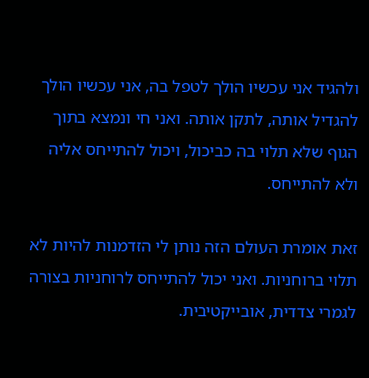ולהגיד אני עכשיו הולך לטפל בה, אני עכשיו הולך להגדיל אותה, לתקן אותה. ואני חי ונמצא בתוך הגוף שלא תלוי בה כביכול, ויכול להתייחס אליה ולא להתייחס.

זאת אומרת העולם הזה נותן לי הזדמנות להיות לא תלוי ברוחניות. ואני יכול להתייחס לרוחניות בצורה לגמרי צדדית, אובייקטיבית.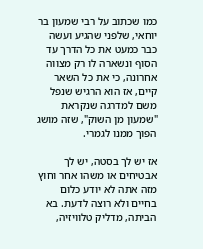כמו שכתוב על רבי שמעון בר יוחאי, שלפני שהגיע ועשה כבר כמעט את כל הדרך עד הסוף ונשארה לו רק מצווה אחרונה, כי את כל השאר קיים, אז הוא הרגיש שנפל משם למדרגה שנקראת "שמעון מן השוק", שזה מושג הפוך ממנו לגמרי.

אז יש לך בסטה, יש לך אבטיחים או משהו אחר וחוץ מזה אתה לא יודע כלום בחיים ולא רוצה לדעת. בא הביתה, מדליק טלוויזיה,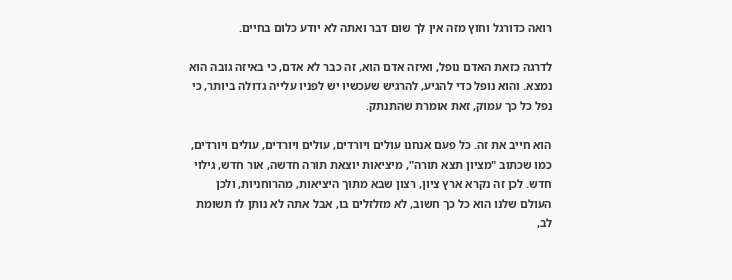רואה כדורגל וחוץ מזה אין לך שום דבר ואתה לא יודע כלום בחיים.

לדרגה כזאת האדם נופל, ואיזה אדם הוא, זה כבר לא אדם, כי באיזה גובה הוא נמצא. והוא נופל כדי להגיע, להרגיש שעכשיו יש לפניו עלייה גדולה ביותר, כי נפל כל כך עמוק, זאת אומרת שהתנתק.

הוא חייב את זה. כל פעם אנחנו עולים ויורדים, עולים ויורדים, עולים ויורדים, כמו שכתוב "מציון תצא תורה", מיציאות יוצאת תורה חדשה, אור חדש, גילוי חדש. לכן זה נקרא ארץ ציון, רצון שבא מתוך היציאות, מהרוחניות, ולכן העולם שלנו הוא כל כך חשוב, לא מזלזלים בו, אבל אתה לא נותן לו תשומת לב,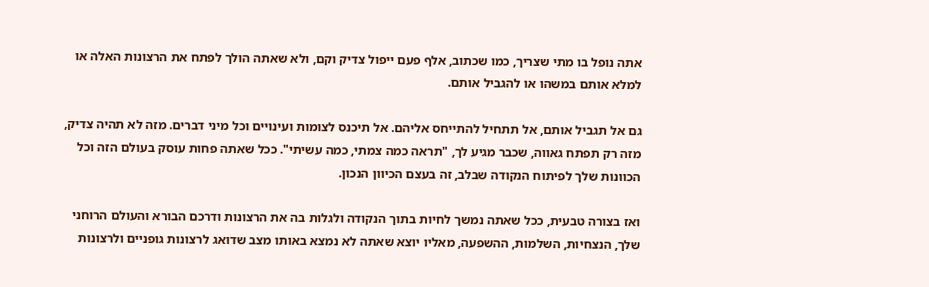אתה נופל בו מתי שצריך, כמו שכתוב, אלף פעם ייפול צדיק וקם, ולא שאתה הולך לפתח את הרצונות האלה או למלא אותם במשהו או להגביל אותם.

גם אל תגביל אותם, אל תתחיל להתייחס אליהם. אל תיכנס לצומות ועינויים וכל מיני דברים. מזה לא תהיה צדיק, מזה רק תפתח גאווה, שכבר מגיע לך, "תראה כמה צמתי, כמה עשיתי". ככל שאתה פחות עוסק בעולם הזה וכל הכוונות שלך לפיתוח הנקודה שבלב, זה בעצם הכיוון הנכון.

ואז בצורה טבעית, ככל שאתה נמשך לחיות בתוך הנקודה ולגלות בה את הרצונות ודרכם הבורא והעולם הרוחני שלך, הנצחיות, השלמות, ההשפעה, מאליו יוצא שאתה לא נמצא באותו מצב שדואג לרצונות גופניים ולרצונות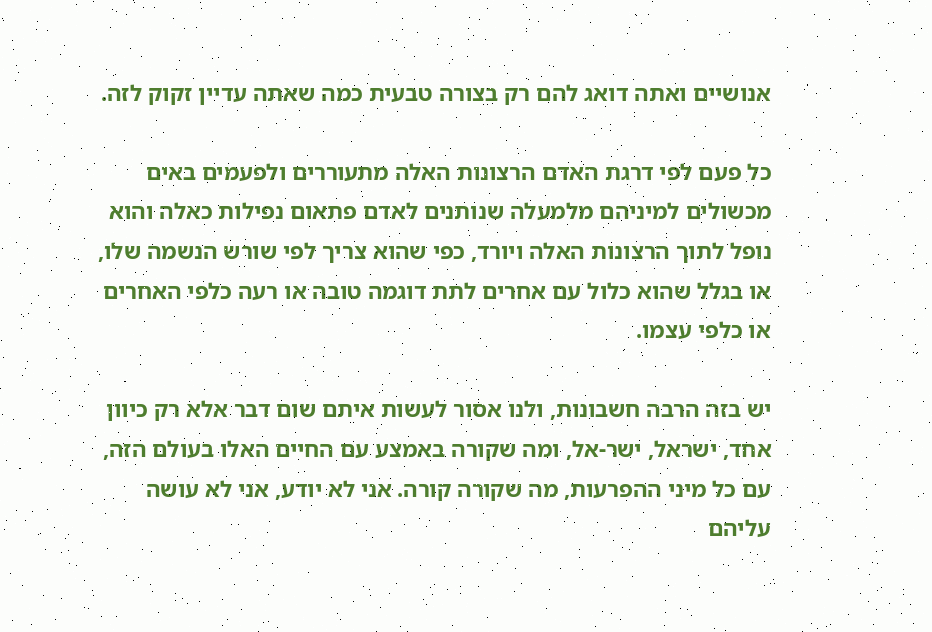אנושיים ואתה דואג להם רק בצורה טבעית כמה שאתה עדיין זקוק לזה.

כל פעם לפי דרגת האדם הרצונות האלה מתעוררים ולפעמים באים מכשולים למיניהם מלמעלה שנותנים לאדם פתאום נפילות כאלה והוא נופל לתוך הרצונות האלה ויורד, כפי שהוא צריך לפי שורש הנשמה שלו, או בגלל שהוא כלול עם אחרים לתת דוגמה טובה או רעה כלפי האחרים או כלפי עצמו.

יש בזה הרבה חשבונות, ולנו אסור לעשות איתם שום דבר אלא רק כיוון אחד, ישראל, ישר-אל, ומה שקורה באמצע עם החיים האלו בעולם הזה, עם כל מיני ההפרעות, מה שקורה קורה. אני לא יודע, אני לא עושה עליהם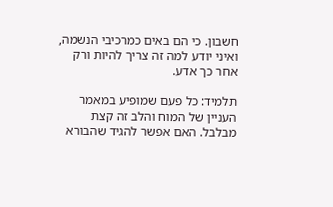חשבון. כי הם באים כמרכיבי הנשמה, ואיני יודע למה זה צריך להיות ורק אחר כך אדע.

תלמיד: כל פעם שמופיע במאמר העניין של המוח והלב זה קצת מבלבל. האם אפשר להגיד שהבורא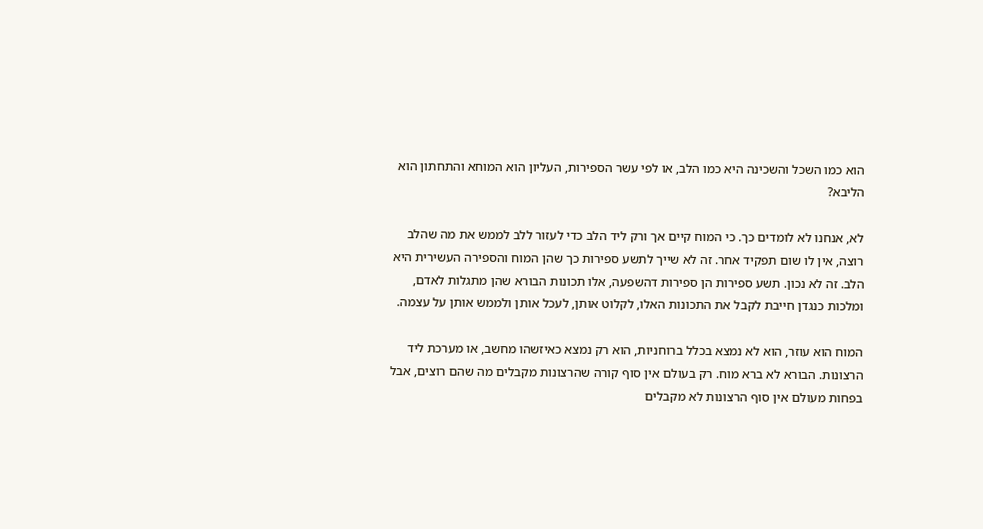הוא כמו השכל והשכינה היא כמו הלב, או לפי עשר הספירות, העליון הוא המוחא והתחתון הוא הליבא?

לא, אנחנו לא לומדים כך. כי המוח קיים אך ורק ליד הלב כדי לעזור ללב לממש את מה שהלב רוצה, אין לו שום תפקיד אחר. זה לא שייך לתשע ספירות כך שהן המוח והספירה העשירית היא הלב. זה לא נכון. תשע ספירות הן ספירות דהשפעה, אלו תכונות הבורא שהן מתגלות לאדם, ומלכות כנגדן חייבת לקבל את התכונות האלו, לקלוט אותן, לעכל אותן ולממש אותן על עצמה.

המוח הוא עוזר, הוא לא נמצא בכלל ברוחניות, הוא רק נמצא כאיזשהו מחשב, או מערכת ליד הרצונות. הבורא לא ברא מוח. רק בעולם אין סוף קורה שהרצונות מקבלים מה שהם רוצים, אבל בפחות מעולם אין סוף הרצונות לא מקבלים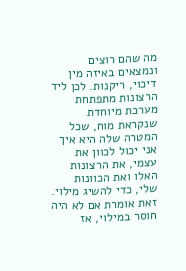מה שהם רוצים ונמצאים באיזה מין דיכוי, ריקנות. לכן ליד הרצונות מתפתחת מערכת מיוחדת שנקראת מוח, שכל המטרה שלה היא איך אני יכול לכוון את עצמי, את הרצונות האלו ואת הכוונות שלי, כדי להשיג מילוי. זאת אומרת אם לא היה חוסר במילוי, אז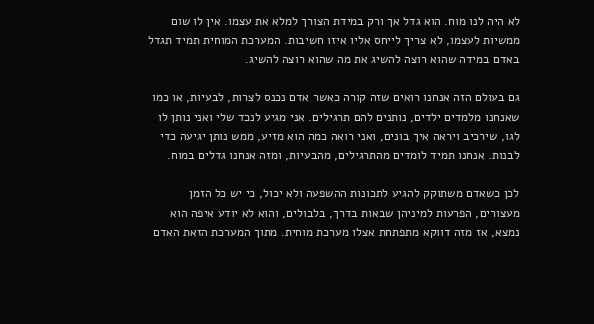לא היה לנו מוח. הוא גדל אך ורק במידת הצורך למלא את עצמו. אין לו שום ממשיות לעצמו, לא צריך לייחס אליו איזו חשיבות. המערכת המוחית תמיד תגדל באדם במידה שהוא רוצה להשיג את מה שהוא רוצה להשיג.

גם בעולם הזה אנחנו רואים שזה קורה כאשר אדם נכנס לצרות, לבעיות, או כמו שאנחנו מלמדים ילדים, נותנים להם תרגילים. אני מגיע לנכד שלי ואני נותן לו לגו, שירכיב ויראה איך בונים, ואני רואה כמה הוא מזיע, ממש נותן יגיעה כדי לבנות. אנחנו תמיד לומדים מהתרגילים, מהבעיות, ומזה אנחנו גדלים במוח.

לכן כשאדם משתוקק להגיע לתכונות ההשפעה ולא יכול, כי יש כל הזמן מעצורים, הפרעות למיניהן שבאות בדרך, בלבולים, והוא לא יודע איפה הוא נמצא, אז מזה דווקא מתפתחת אצלו מערכת מוחית. מתוך המערכת הזאת האדם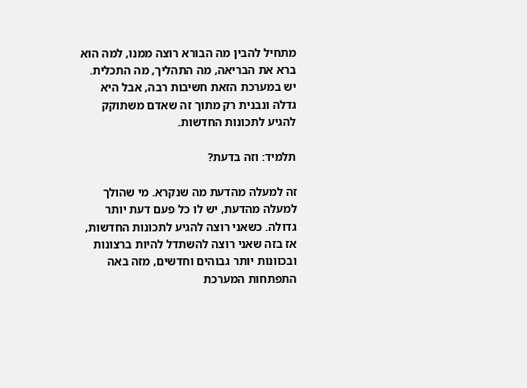מתחיל להבין מה הבורא רוצה ממנו, למה הוא ברא את הבריאה, מה התהליך, מה התכלית. יש במערכת הזאת חשיבות רבה, אבל היא גדלה ונבנית רק מתוך זה שאדם משתוקק להגיע לתכונות החדשות.

תלמיד: וזה בדעת?

זה למעלה מהדעת מה שנקרא. מי שהולך למעלה מהדעת, יש לו כל פעם דעת יותר גדולה. כשאני רוצה להגיע לתכונות החדשות, אז בזה שאני רוצה להשתדל להיות ברצונות ובכוונות יותר גבוהים וחדשים, מזה באה התפתחות המערכת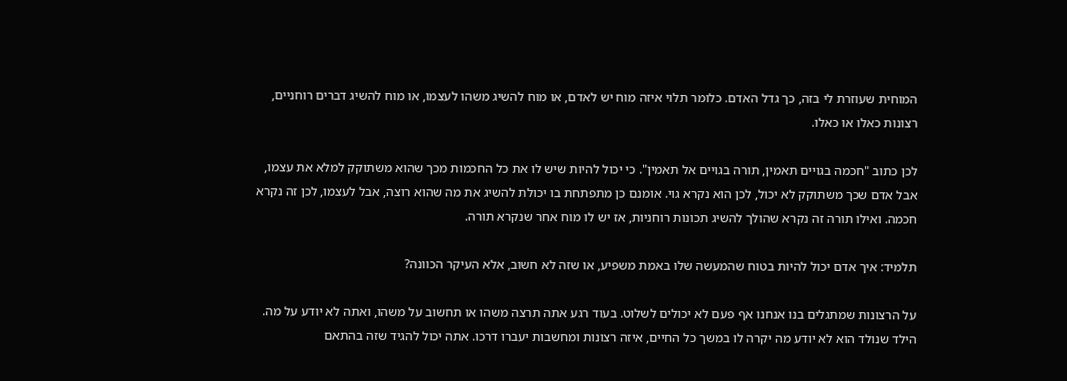המוחית שעוזרת לי בזה, כך גדל האדם. כלומר תלוי איזה מוח יש לאדם, או מוח להשיג משהו לעצמו, או מוח להשיג דברים רוחניים, רצונות כאלו או כאלו.

לכן כתוב "חכמה בגויים תאמין, תורה בגויים אל תאמין". כי יכול להיות שיש לו את כל החכמות מכך שהוא משתוקק למלא את עצמו, אבל אדם שכך משתוקק לא יכול, לכן הוא נקרא גוי. אומנם כן מתפתחת בו יכולת להשיג את מה שהוא רוצה, אבל לעצמו, לכן זה נקרא חכמה. ואילו תורה זה נקרא שהולך להשיג תכונות רוחניות, אז יש לו מוח אחר שנקרא תורה.

תלמיד: איך אדם יכול להיות בטוח שהמעשה שלו באמת משפיע, או שזה לא חשוב, אלא העיקר הכוונה?

על הרצונות שמתגלים בנו אנחנו אף פעם לא יכולים לשלוט. בעוד רגע אתה תרצה משהו או תחשוב על משהו, ואתה לא יודע על מה. הילד שנולד הוא לא יודע מה יקרה לו במשך כל החיים, איזה רצונות ומחשבות יעברו דרכו. אתה יכול להגיד שזה בהתאם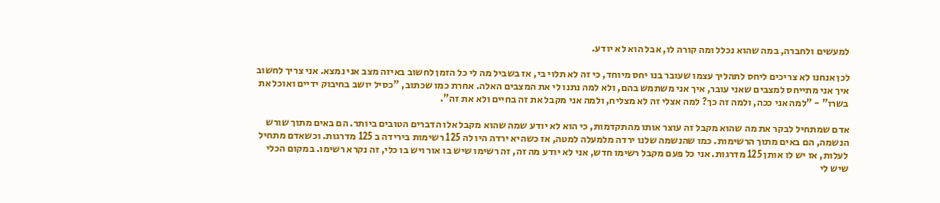למעשים ולחברה, במה שהוא נכלל ומה קורה לו, אבל הוא לא יודע.

לכן אנחנו לא צריכים ליחס לתהליך עצמו שעובר בנו יחס מיוחד, כי זה לא תלוי בי, אז בשביל מה לי כל הזמן לחשוב באיזה מצב אני נמצא. אני צריך לחשוב איך אני מתייחס למצבים שאני עובר, איך אני משתמש בהם, ולא למה נתנו לי את המצבים האלה. אחרת כמו שכתוב, "כסיל יושב בחיבוק ידיים ואוכל את בשרו" - "למה אני ככה, ולמה זה כך? למה אצלי זה לא מצליח, ולמה אני מקבל את זה בחיים ולא את זה".

אדם שמתחיל לבקר את מה שהוא מקבל זה עוצר אותו מהתקדמות, כי הוא לא יודע שמה שהוא מקבל אלו הדברים הטובים ביותר. הם באים מתוך שורש הנשמה, הם באים מתוך הרשימות. כמו שהנשמה שלנו ירדה מלמעלה למטה, אז כשהיא ירדה היו לה 125 רשימות בירידה ב 125 מדרגות. וכשאדם מתחיל לעלות, אז יש לו אותן 125 מדרגות. אני כל פעם מקבל רשימו חדש, אני לא יודע מה זה, זה רשימו שיש בו אור ויש בו כלי, זה נקרא רשימו. במקום הכלי שיש לי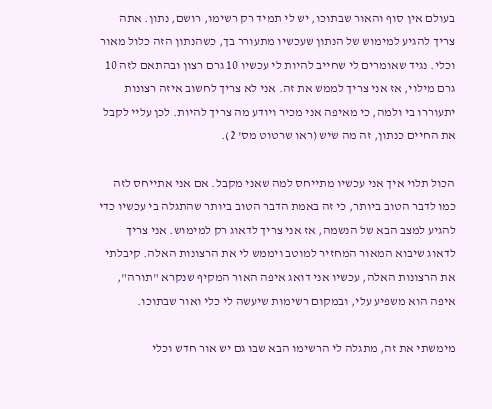בעולם אין סוף והאור שבתוכו, יש לי תמיד רק רשימו, רושם, נתון. אתה צריך להגיע למימוש של הנתון שעכשיו מתעורר בך, כשהנתון הזה כלול מאור וכלי. נגיד שאומרים לי שחייב להיות לי עכשיו 10 גרם רצון ובהתאם לזה 10 גרם מילוי, אז אני צריך לממש את זה. אני לא צריך לחשוב איזה רצונות יתעוררו בי ולמה, כי מאיפה אני מכיר ויודע מה צריך להיות. לכן עליי לקבל את החיים כנתון, זה מה שיש (ראו שרטוט מס' 2).

הכול תלוי איך אני עכשיו מתייחס למה שאני מקבל. אם אני אתייחס לזה כמו לדבר הטוב ביותר, כי זה באמת הדבר הטוב ביותר שהתגלה בי עכשיו כדי להגיע למצב הבא של הנשמה, אז אני צריך לדאוג רק למימוש. אני צריך לדאוג שיבוא המאור המחזיר למוטב ויממש לי את הרצונות האלה. קיבלתי את הרצונות האלה, עכשיו אני דואג איפה האור המקיף שנקרא "תורה", איפה הוא משפיע עלי, ובמקום רשימות שיעשה לי כלי ואור שבתוכו.

מימשתי את זה, מתגלה לי הרשימו הבא שבו גם יש אור חדש וכלי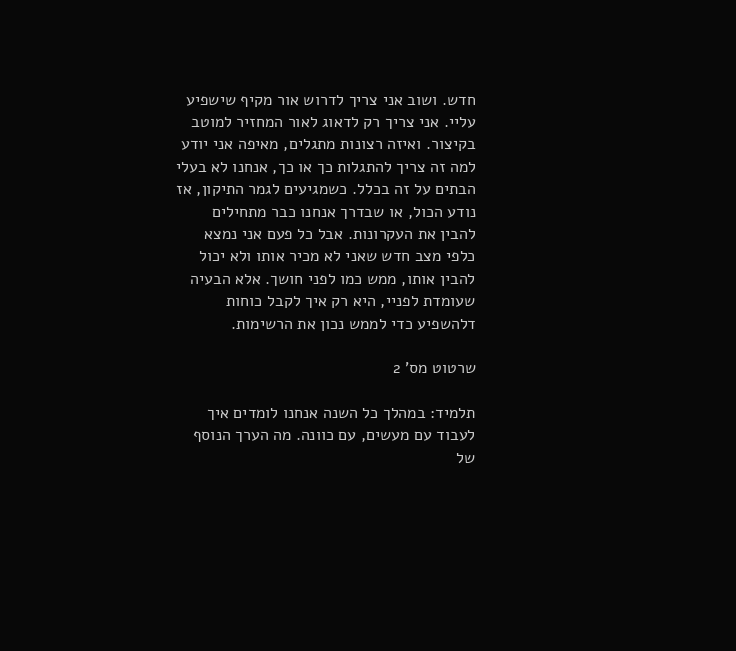חדש. ושוב אני צריך לדרוש אור מקיף שישפיע עליי. אני צריך רק לדאוג לאור המחזיר למוטב בקיצור. ואיזה רצונות מתגלים, מאיפה אני יודע למה זה צריך להתגלות כך או כך, אנחנו לא בעלי הבתים על זה בכלל. כשמגיעים לגמר התיקון, אז נודע הכול, או שבדרך אנחנו כבר מתחילים להבין את העקרונות. אבל כל פעם אני נמצא כלפי מצב חדש שאני לא מכיר אותו ולא יכול להבין אותו, ממש כמו לפני חושך. אלא הבעיה שעומדת לפניי, היא רק איך לקבל כוחות דלהשפיע כדי לממש נכון את הרשימות.

שרטוט מס' 2

תלמיד: במהלך כל השנה אנחנו לומדים איך לעבוד עם מעשים, עם כוונה. מה הערך הנוסף של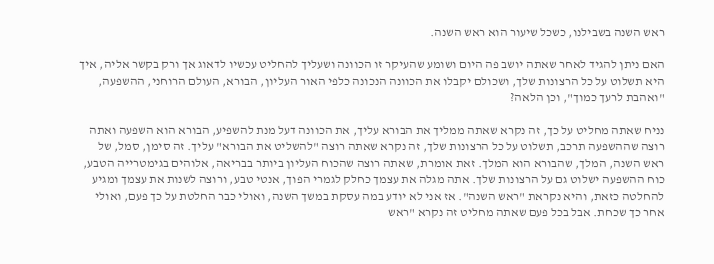ראש השנה בשבילנו, כשכל שיעור הוא ראש השנה.

האם ניתן להגיד לאחר שאתה יושב פה היום ושומע שהעיקר זו הכוונה ושעליך להחליט עכשיו לדאוג אך ורק בקשר אליה, איך היא תשלוט על כל הרצונות שלך, ושכולם יקבלו את הכוונה הנכונה כלפי האור העליון, הבורא, העולם הרוחני, ההשפעה, "ואהבת לרעך כמוך", וכן הלאה?

נניח שאתה מחליט על כך, זה נקרא שאתה ממליך את הבורא עליך, את הכוונה דעל מנת להשפיע, הבורא הוא השפעה ואתה רוצה שההשפעה תרכב, תשלוט על כל הרצונות שלך, זה נקרא שאתה רוצה "להשליט את הבורא" עליך. זה סימן, סמל, של ראש השנה, המלך, שהבורא הוא המלך. זאת אומרת, שאתה רוצה שהכוח העליון ביותר בבריאה, אלוהים בגימטרייה הטבע, כוח ההשפעה ישלוט גם על הרצונות שלך. אתה מגלה את עצמך כחלק לגמרי הפוך, אנטי טבע, ורוצה לשנות את עצמך ומגיע להחלטה כזאת, והיא נקראת "ראש השנה". אז אני לא יודע במה עסקת במשך השנה, ואולי כבר החלטת על כך פעם, ואולי אחר כך שכחת. אבל בכל פעם שאתה מחליט זה נקרא "ראש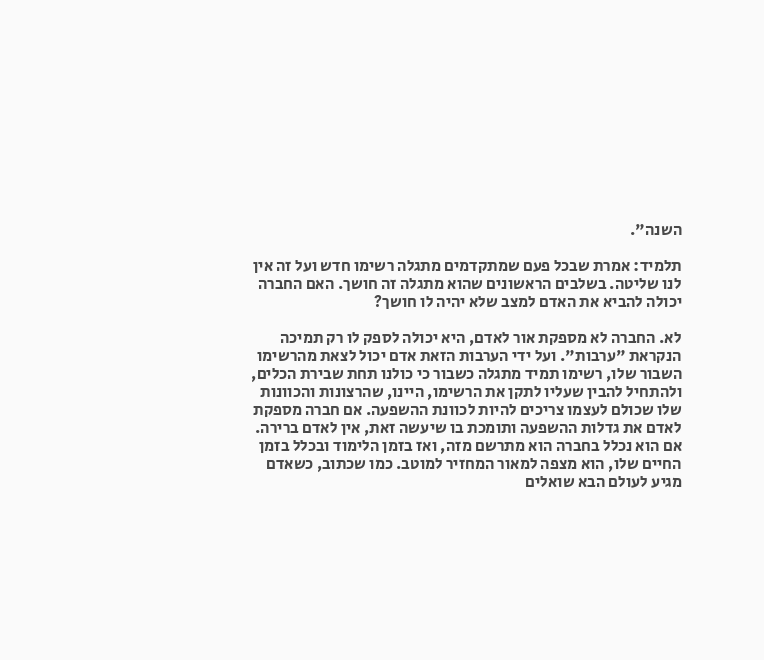השנה".

תלמיד: אמרת שבכל פעם שמתקדמים מתגלה רשימו חדש ועל זה אין לנו שליטה. בשלבים הראשונים שהוא מתגלה זה חושך. האם החברה יכולה להביא את האדם למצב שלא יהיה לו חושך?

לא. החברה לא מספקת אור לאדם, היא יכולה לספק לו רק תמיכה הנקראת "ערבות". ועל ידי הערבות הזאת אדם יכול לצאת מהרשימו השבור שלו, רשימו תמיד מתגלה כשבור כי כולנו תחת שבירת הכלים, ולהתחיל להבין שעליו לתקן את הרשימו, היינו, שהרצונות והכוונות שלו שכולם לעצמו צריכים להיות לכוונת ההשפעה. אם חברה מספקת לאדם את גדלות ההשפעה ותומכת בו שיעשה זאת, אין לאדם ברירה. אם הוא נכלל בחברה הוא מתרשם מזה, ואז בזמן הלימוד ובכלל בזמן החיים שלו, הוא מצפה למאור המחזיר למוטב. כמו שכתוב, כשאדם מגיע לעולם הבא שואלים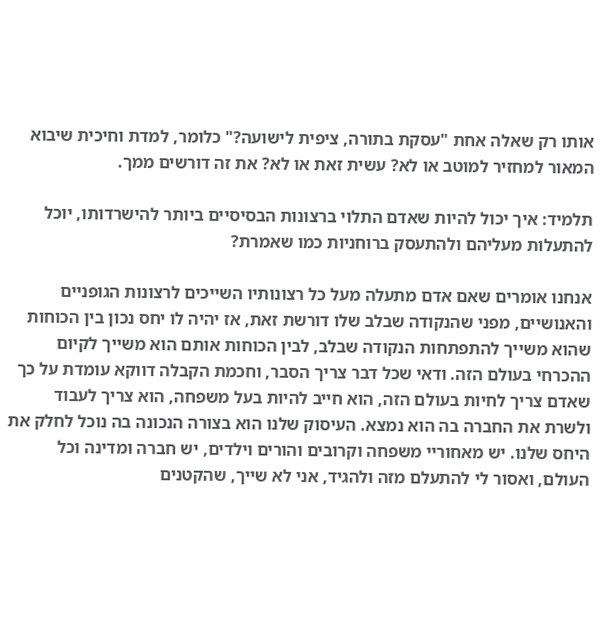אותו רק שאלה אחת "עסקת בתורה, ציפית לישועה?" כלומר, למדת וחיכית שיבוא המאור למחזיר למוטב או לא? עשית זאת או לא? את זה דורשים ממך.

תלמיד: איך יכול להיות שאדם התלוי ברצונות הבסיסיים ביותר להישרדותו, יוכל להתעלות מעליהם ולהתעסק ברוחניות כמו שאמרת?

אנחנו אומרים שאם אדם מתעלה מעל כל רצונותיו השייכים לרצונות הגופניים והאנושיים, מפני שהנקודה שבלב שלו דורשת זאת, אז יהיה לו יחס נכון בין הכוחות שהוא משייך להתפתחות הנקודה שבלב, לבין הכוחות אותם הוא משייך לקיום ההכרחי בעולם הזה. ודאי שכל דבר צריך הסבר, וחכמת הקבלה דווקא עומדת על כך שאדם צריך לחיות בעולם הזה, הוא חייב להיות בעל משפחה, הוא צריך לעבוד ולשרת את החברה בה הוא נמצא. העיסוק שלנו הוא בצורה הנכונה בה נוכל לחלק את היחס שלנו. יש מאחוריי משפחה וקרובים והורים וילדים, יש חברה ומדינה וכל העולם, ואסור לי להתעלם מזה ולהגיד, אני לא שייך, שהקטנים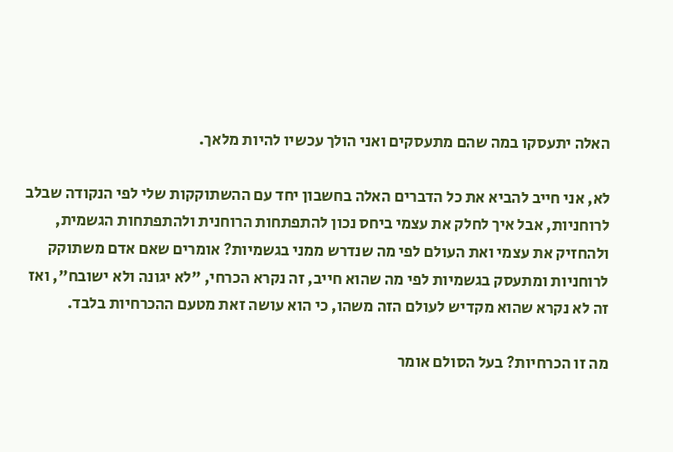האלה יתעסקו במה שהם מתעסקים ואני הולך עכשיו להיות מלאך.

לא, אני חייב להביא את כל הדברים האלה בחשבון יחד עם ההשתוקקות שלי לפי הנקודה שבלב לרוחניות, אבל איך לחלק את עצמי ביחס נכון להתפתחות הרוחנית ולהתפתחות הגשמית, ולהחזיק את עצמי ואת העולם לפי מה שנדרש ממני בגשמיות? אומרים שאם אדם משתוקק לרוחניות ומתעסק בגשמיות לפי מה שהוא חייב, זה נקרא הכרחי, "לא יגונה ולא ישובח", ואז זה לא נקרא שהוא מקדיש לעולם הזה משהו, כי הוא עושה זאת מטעם ההכרחיות בלבד.

מה זו הכרחיות? בעל הסולם אומר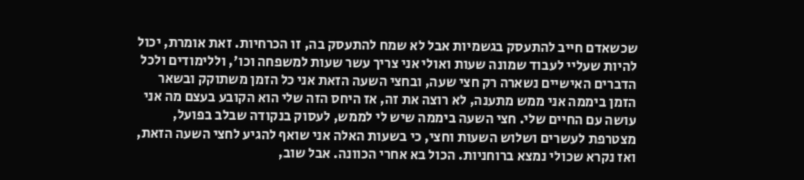שכשאדם חייב להתעסק בגשמיות אבל לא שמח להתעסק בה, זו הכרחיות. זאת אומרת, יכול להיות שעליי לעבוד שמונה שעות ואולי אני צריך עשר שעות למשפחה וכו', וללימודים ולכל הדברים האישיים נשארה רק חצי שעה, ובחצי השעה הזאת אני כל הזמן משתוקק ובשאר הזמן ביממה אני ממש מתענה, לא רוצה את זה, אז היחס הזה שלי הוא הקובע בעצם מה אני עושה עם החיים שלי. חצי השעה ביממה שיש לי לממש, לעסוק בנקודה שבלב בפועל, מצטרפת לעשרים ושלוש השעות וחצי, כי בשעות האלה אני שואף להגיע לחצי השעה הזאת, ואז נקרא שכולי נמצא ברוחניות. הכול בא אחרי הכוונה. אבל שוב,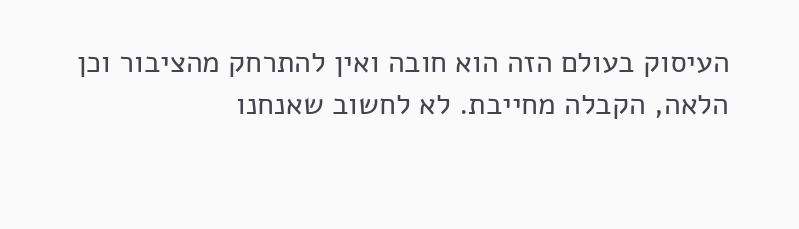העיסוק בעולם הזה הוא חובה ואין להתרחק מהציבור וכן הלאה, הקבלה מחייבת. לא לחשוב שאנחנו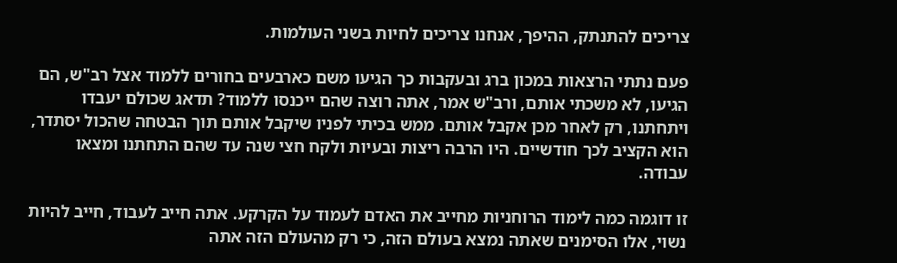צריכים להתנתק, ההיפך, אנחנו צריכים לחיות בשני העולמות.

פעם נתתי הרצאות במכון ברג ובעקבות כך הגיעו משם כארבעים בחורים ללמוד אצל רב"ש, הם הגיעו, לא משכתי אותם, ורב"ש אמר, אתה רוצה שהם ייכנסו ללמוד? תדאג שכולם יעבדו ויתחתנו, רק לאחר מכן אקבל אותם. ממש בכיתי לפניו שיקבל אותם תוך הבטחה שהכול יסתדר, הוא הקציב לכך חודשיים. היו הרבה ריצות ובעיות ולקח חצי שנה עד שהם התחתנו ומצאו עבודה.

זו דוגמה כמה לימוד הרוחניות מחייב את האדם לעמוד על הקרקע. אתה חייב לעבוד, חייב להיות נשוי, אלו הסימנים שאתה נמצא בעולם הזה, כי רק מהעולם הזה אתה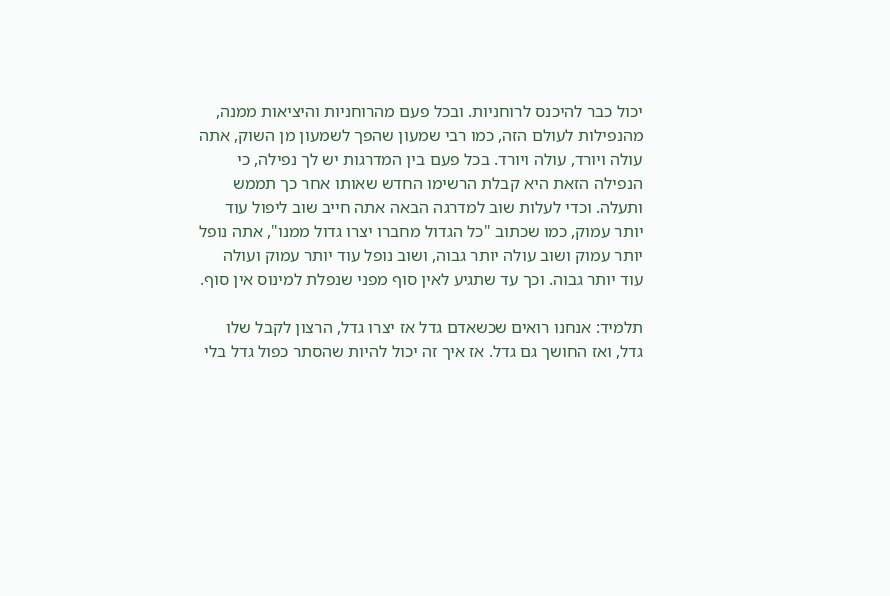יכול כבר להיכנס לרוחניות. ובכל פעם מהרוחניות והיציאות ממנה, מהנפילות לעולם הזה, כמו רבי שמעון שהפך לשמעון מן השוק, אתה עולה ויורד, עולה ויורד. בכל פעם בין המדרגות יש לך נפילה, כי הנפילה הזאת היא קבלת הרשימו החדש שאותו אחר כך תממש ותעלה. וכדי לעלות שוב למדרגה הבאה אתה חייב שוב ליפול עוד יותר עמוק, כמו שכתוב "כל הגדול מחברו יצרו גדול ממנו", אתה נופל יותר עמוק ושוב עולה יותר גבוה, ושוב נופל עוד יותר עמוק ועולה עוד יותר גבוה. וכך עד שתגיע לאין סוף מפני שנפלת למינוס אין סוף.

תלמיד: אנחנו רואים שכשאדם גדל אז יצרו גדל, הרצון לקבל שלו גדל, ואז החושך גם גדל. אז איך זה יכול להיות שהסתר כפול גדל בלי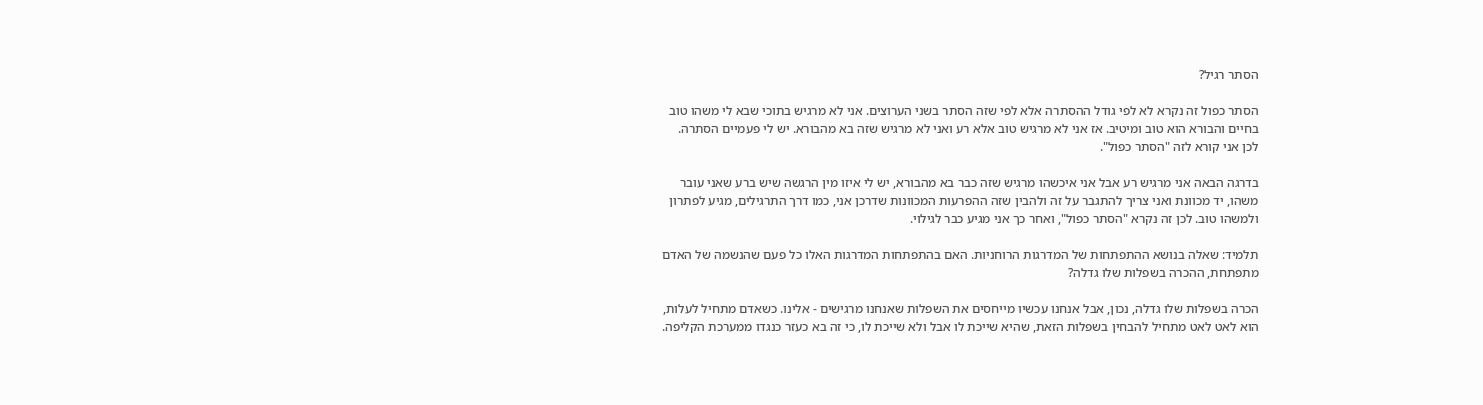הסתר רגיל?

הסתר כפול זה נקרא לא לפי גודל ההסתרה אלא לפי שזה הסתר בשני הערוצים. אני לא מרגיש בתוכי שבא לי משהו טוב בחיים והבורא הוא טוב ומיטיב. אז אני לא מרגיש טוב אלא רע ואני לא מרגיש שזה בא מהבורא. יש לי פעמיים הסתרה. לכן אני קורא לזה "הסתר כפול".

בדרגה הבאה אני מרגיש רע אבל אני איכשהו מרגיש שזה כבר בא מהבורא, יש לי איזו מין הרגשה שיש ברע שאני עובר משהו, יד מכוונת ואני צריך להתגבר על זה ולהבין שזה ההפרעות המכוונות שדרכן אני, כמו דרך התרגילים, מגיע לפתרון ולמשהו טוב. לכן זה נקרא "הסתר כפול", ואחר כך אני מגיע כבר לגילוי.

תלמיד: שאלה בנושא ההתפתחות של המדרגות הרוחניות. האם בהתפתחות המדרגות האלו כל פעם שהנשמה של האדם מתפתחת, ההכרה בשפלות שלו גדלה?

הכרה בשפלות שלו גדלה, נכון, אבל אנחנו עכשיו מייחסים את השפלות שאנחנו מרגישים - אלינו. כשאדם מתחיל לעלות, הוא לאט לאט מתחיל להבחין בשפלות הזאת, שהיא שייכת לו אבל ולא שייכת לו, כי זה בא כעזר כנגדו ממערכת הקליפה.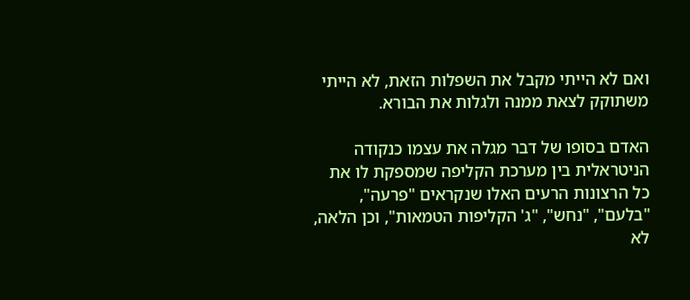ואם לא הייתי מקבל את השפלות הזאת, לא הייתי משתוקק לצאת ממנה ולגלות את הבורא.

האדם בסופו של דבר מגלה את עצמו כנקודה הניטראלית בין מערכת הקליפה שמספקת לו את כל הרצונות הרעים האלו שנקראים "פרעה", "בלעם", "נחש", "ג' הקליפות הטמאות", וכן הלאה, לא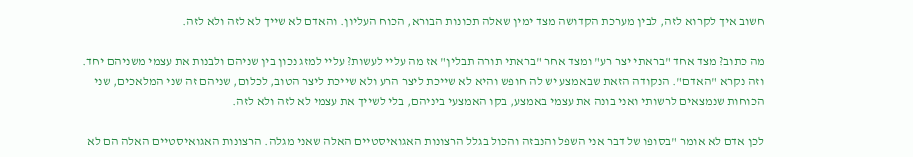חשוב איך לקרוא לזה, לבין מערכת הקדושה מצד ימין שאלה תכונות הבורא, הכוח העליון. והאדם לא שייך לא לזה ולא לזה.

מה כתוב? מצד אחד "בראתי יצר רע" ומצד אחר "בראתי תורה תבלין" אז מה עליי לעשות? עליי למזג נכון בין שניהם ולבנות את עצמי משניהם יחד. וזה נקרא "האדם". הנקודה הזאת שבאמצע יש לה חופש והיא לא שייכת ליצר הרע ולא שייכת ליצר הטוב, לכלום, שניהם זה שני המלאכים, שני הכוחות שנמצאים לרשותי ואני בונה את עצמי באמצע, בקו האמצעי ביניהם, בלי לשייך את עצמי לא לזה ולא לזה.

לכן אדם לא אומר "בסופו של דבר אני השפל והנבזה והכול בגלל הרצונות האגואיסטיים האלה שאני מגלה. הרצונות האגואיסטיים האלה הם לא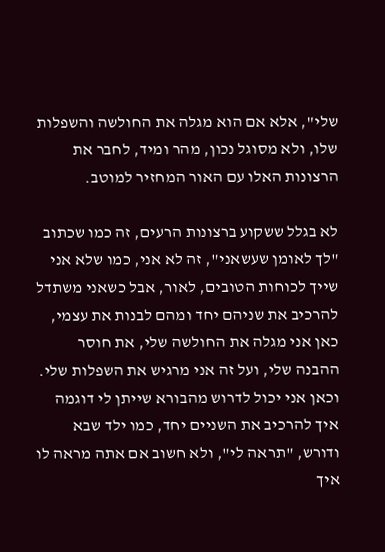שלי", אלא אם הוא מגלה את החולשה והשפלות שלו, ולא מסוגל נכון, מהר ומיד, לחבר את הרצונות האלו עם האור המחזיר למוטב.

לא בגלל ששקוע ברצונות הרעים, זה כמו שכתוב "לך לאומן שעשאני", זה לא אני, כמו שלא אני שייך לכוחות הטובים, לאור, אבל כשאני משתדל להרכיב את שניהם יחד ומהם לבנות את עצמי, כאן אני מגלה את החולשה שלי, את חוסר ההבנה שלי, ועל זה אני מרגיש את השפלות שלי. וכאן אני יכול לדרוש מהבורא שייתן לי דוגמה איך להרכיב את השניים יחד, כמו ילד שבא ודורש, "תראה לי", ולא חשוב אם אתה מראה לו איך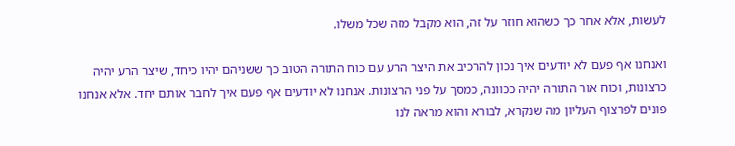לעשות, אלא אחר כך כשהוא חוזר על זה, הוא מקבל מזה שכל משלו.

ואנחנו אף פעם לא יודעים איך נכון להרכיב את היצר הרע עם כוח התורה הטוב כך ששניהם יהיו כיחד, שיצר הרע יהיה כרצונות, וכוח אור התורה יהיה ככוונה, כמסך על פני הרצונות. אנחנו לא יודעים אף פעם איך לחבר אותם יחד. אלא אנחנו פונים לפרצוף העליון מה שנקרא, לבורא והוא מראה לנו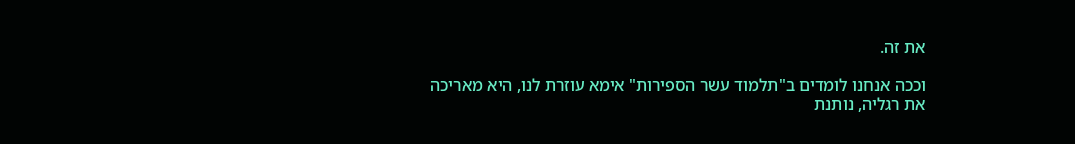את זה.

וככה אנחנו לומדים ב"תלמוד עשר הספירות" אימא עוזרת לנו, היא מאריכה את רגליה, נותנת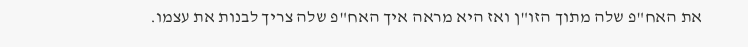את האח"פ שלה מתוך הזו"ן ואז היא מראה איך האח"פ שלה צריך לבנות את עצמו.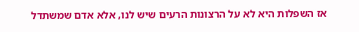אז השפלות היא לא על הרצונות הרעים שיש לנו, אלא אדם שמשתדל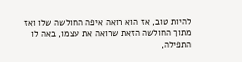להיות טוב, אז הוא רואה איפה החולשה שלו ואז מתוך החולשה הזאת שרואה את עצמו, באה לו התפילה,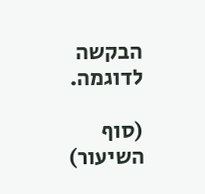הבקשה לדוגמה.

(סוף השיעור)